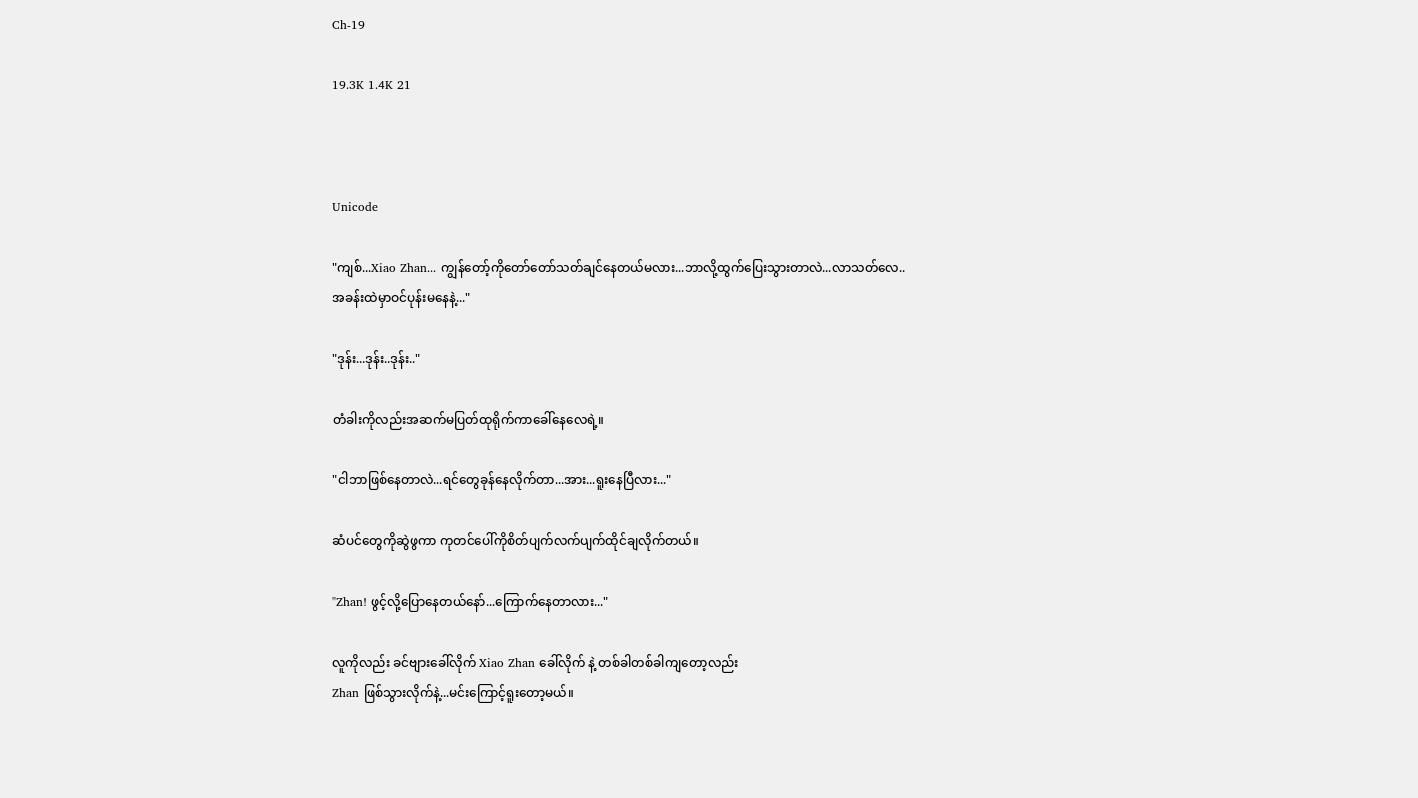Ch-19

19.3K 1.4K 21



Unicode

"ကျစ်...Xiao Zhan... ကျွန်တော့်ကိုတော်တော်သတ်ချင်နေတယ်မလား...ဘာလို့ထွက်ပြေးသွားတာလဲ...လာသတ်လေ..
အခန်းထဲမှာဝင်ပုန်းမနေနဲ့..."

"ဒုန်း...ဒုန်း..ဒုန်း.."

တံခါးကိုလည်းအဆက်မပြတ်ထုရိုက်ကာခေါ်နေလေရဲ့။

"ငါဘာဖြစ်နေတာလဲ...ရင်တွေခုန်နေလိုက်တာ...အား...ရူးနေပြီလား..."

ဆံပင်တွေကိုဆွဲဖွကာ ကုတင်ပေါ်ကိုစိတ်ပျက်လက်ပျက်ထိုင်ချလိုက်တယ်။

"Zhan! ဖွင့်လို့ပြောနေတယ်နော်...ကြောက်နေတာလား..."

လူကိုလည်း ခင်ဗျားခေါ်လိုက် Xiao Zhan ခေါ်လိုက် နဲ့ တစ်ခါတစ်ခါကျတော့လည်း
Zhan ဖြစ်သွားလိုက်နဲ့...မင်းကြောင့်ရူးတော့မယ်။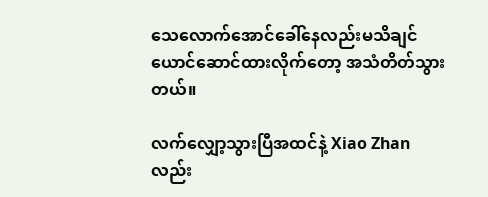သေလောက်အောင်ခေါ်နေလည်းမသိချင်ယောင်ဆောင်ထားလိုက်တော့ အသံတိတ်သွားတယ်။

လက်လျှော့သွားပြီအထင်နဲ့ Xiao Zhan လည်း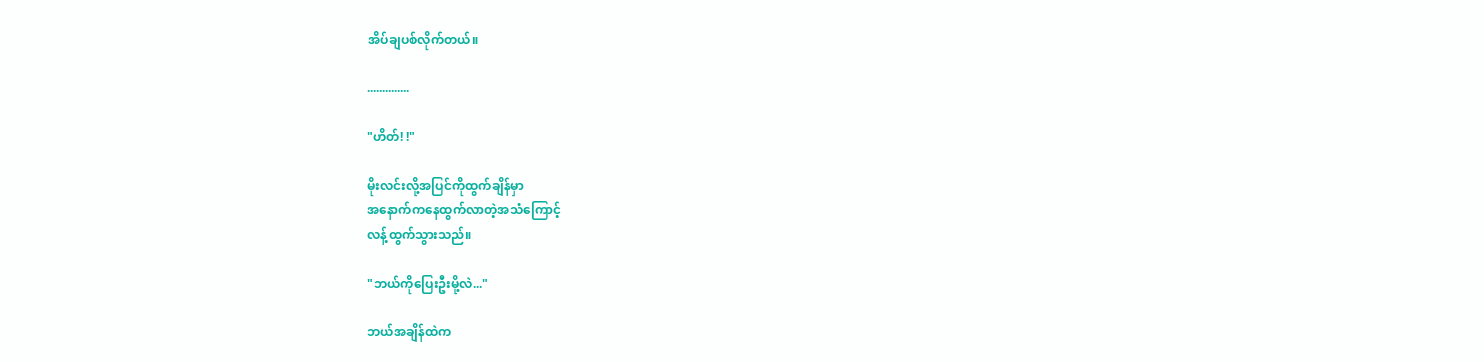အိပ်ချပစ်လိုက်တယ်။

..............

"ဟိတ်! !"

မိုးလင်းလို့အပြင်ကိုထွက်ချိန်မှာ
အနောက်ကနေထွက်လာတဲ့အသံကြောင့်
လန့်ထွက်သွားသည်။

"ဘယ်ကိုပြေးဦးမို့လဲ..."

ဘယ်အချိန်ထဲက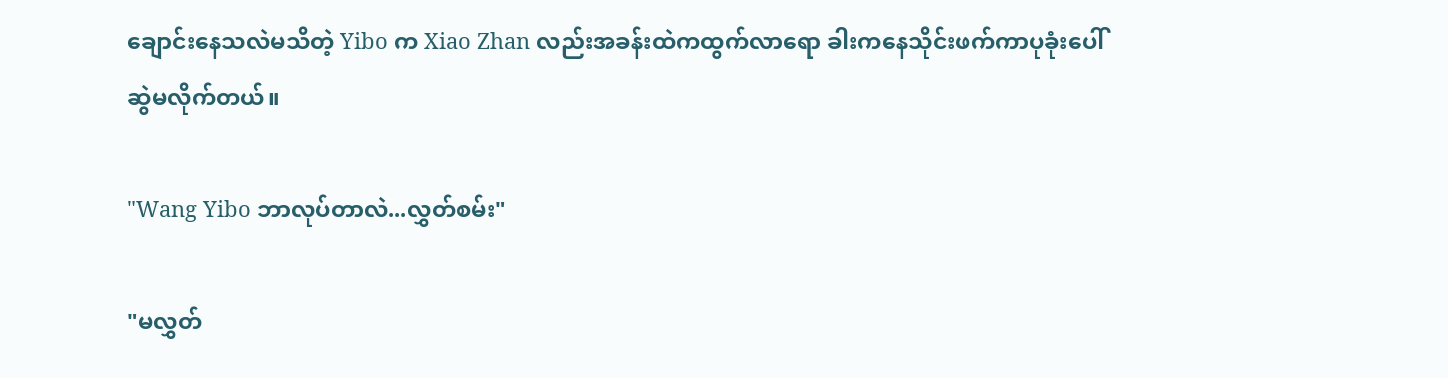ချောင်းနေသလဲမသိတဲ့ Yibo က Xiao Zhan လည်းအခန်းထဲကထွက်လာရော ခါးကနေသိုင်းဖက်ကာပုခုံးပေါ်
ဆွဲမလိုက်တယ်။

"Wang Yibo ဘာလုပ်တာလဲ...လွှတ်စမ်း"

"မလွှတ်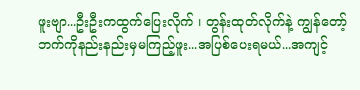ဖူးဗျာ...ဦးဦးကထွက်ပြေးလိုက် ၊ တွန်းထုတ်လိုက်နဲ့ ကျွန်တော့်ဘက်ကိုနည်းနည်းမှမကြည့်ဖူး...အပြစ်ပေးရမယ်...အကျင့်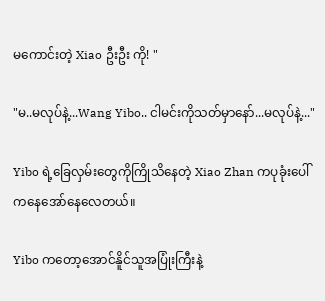မကောင်းတဲ့ Xiao ဦးဦး ကို! "

"မ..မလုပ်နဲ့...Wang Yibo.. ငါမင်းကိုသတ်မှာနော်...မလုပ်နဲ့..."

Yibo ရဲ့ခြေလှမ်းတွေကိုကြိုသိနေတဲ့ Xiao Zhan ကပုခုံးပေါ်ကနေအော်နေလေတယ်။

Yibo ကတော့အောင်နိူင်သူအပြုံးကြီးနဲ့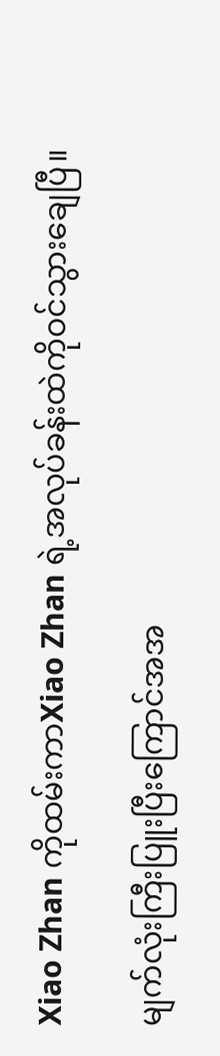Xiao Zhan ကိုထမ်းကာXiao Zhan ရဲ့အလုပ်ခန်းထဲကိုဝင်သွားချေပြီ။

မျက်လုံးကြီးပြူးပြီးကြောင်အအ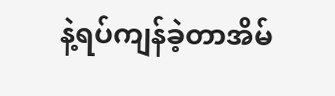နဲ့ရပ်ကျန်ခဲ့တာအိမ်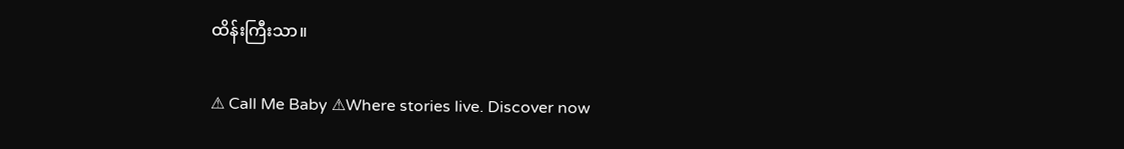ထိန်းကြီးသာ။

⚠ Call Me Baby ⚠Where stories live. Discover now